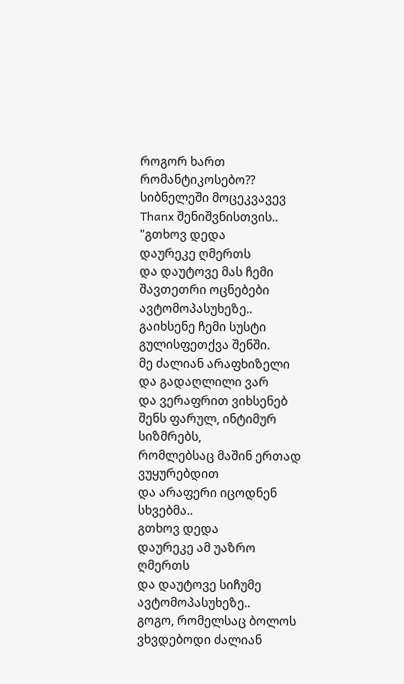როგორ ხართ რომანტიკოსებო??
სიბნელეში მოცეკვავევ Thanx შენიშვნისთვის..
"გთხოვ დედა
დაურეკე ღმერთს
და დაუტოვე მას ჩემი შავთეთრი ოცნებები ავტომოპასუხეზე..
გაიხსენე ჩემი სუსტი გულისფეთქვა შენში.
მე ძალიან არაფხიზელი და გადაღლილი ვარ
და ვერაფრით ვიხსენებ შენს ფარულ, ინტიმურ სიზმრებს,
რომლებსაც მაშინ ერთად ვუყურებდით
და არაფერი იცოდნენ სხვებმა..
გთხოვ დედა
დაურეკე ამ უაზრო ღმერთს
და დაუტოვე სიჩუმე ავტომოპასუხეზე..
გოგო, რომელსაც ბოლოს ვხვდებოდი ძალიან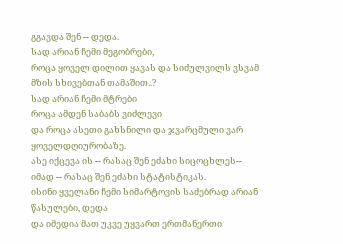გგავდა შენ -- დედა.
სად არიან ჩემი მეგობრები,
როცა ყოველ დილით ყავას და სიძულვილს ვსვამ
მზის სხივებთან თამაშით..?
სად არიან ჩემი მტრები
როცა ამდენ საბაბს ვიძლევი
და როცა ასეთი გახსნილი და ჯვარცმული ვარ
ყოველდღიურობაზე.
ასე იქცევა ის -- რასაც შენ ეძახი სიცოცხლეს--
იმად -- რასაც შენ ეძახი სტატისტიკას.
ისინი ყველანი ჩემი სიმარტოვის საძებრად არიან
წასულები, დედა
და იმედია მათ უკვე უყვართ ერთმანერთი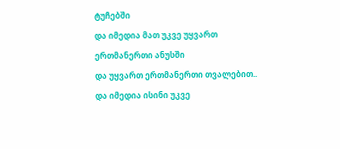ტუჩებში
და იმედია მათ უკვე უყვართ ერთმანერთი ანუსში
და უყვართ ერთმანერთი თვალებით..
და იმედია ისინი უკვე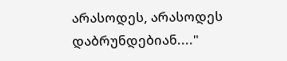არასოდეს, არასოდეს დაბრუნდებიან...."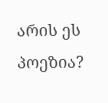არის ეს პოეზია?